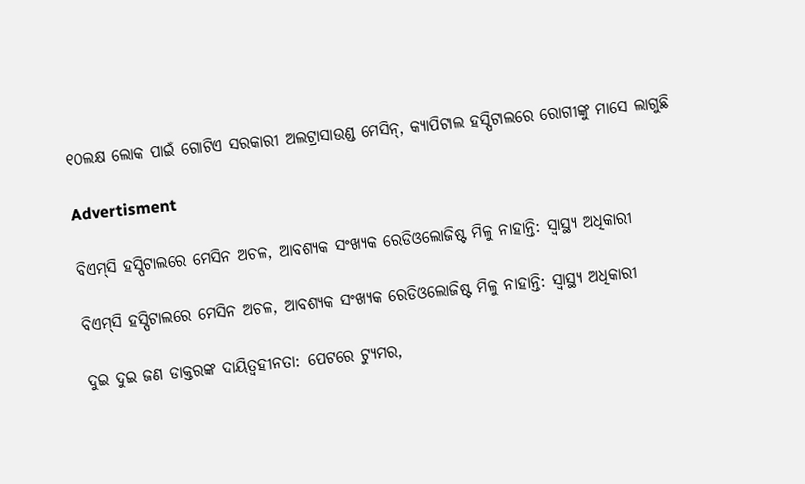୧୦ଲକ୍ଷ ଲୋକ ପାଇଁ ଗୋଟିଏ ସରକାରୀ ଅଲଟ୍ରାସାଉଣ୍ଡ ମେସିନ୍‌, କ୍ୟାପିଟାଲ ହସ୍ପିଟାଲରେ ରୋଗୀଙ୍କୁ ମାସେ ଲାଗୁଛି

Advertisment

ବିଏମ୍‌ସି ହସ୍ପିଟାଲରେ ମେସିନ ଅଚଳ, ଆବଶ୍ୟକ ସଂଖ୍ୟକ ରେଡିଓଲୋଜିଷ୍ଟ ମିଳୁ ନାହାନ୍ତି: ସ୍ବାସ୍ଥ୍ୟ ଅଧିକାରୀ

ବିଏମ୍‌ସି ହସ୍ପିଟାଲରେ ମେସିନ ଅଚଳ, ଆବଶ୍ୟକ ସଂଖ୍ୟକ ରେଡିଓଲୋଜିଷ୍ଟ ମିଳୁ ନାହାନ୍ତି: ସ୍ବାସ୍ଥ୍ୟ ଅଧିକାରୀ

ଦୁଇ ଦୁଇ ଜଣ ଡାକ୍ତରଙ୍କ ଦାୟିତ୍ବହୀନତା: ପେଟରେ ଟ୍ୟୁମର,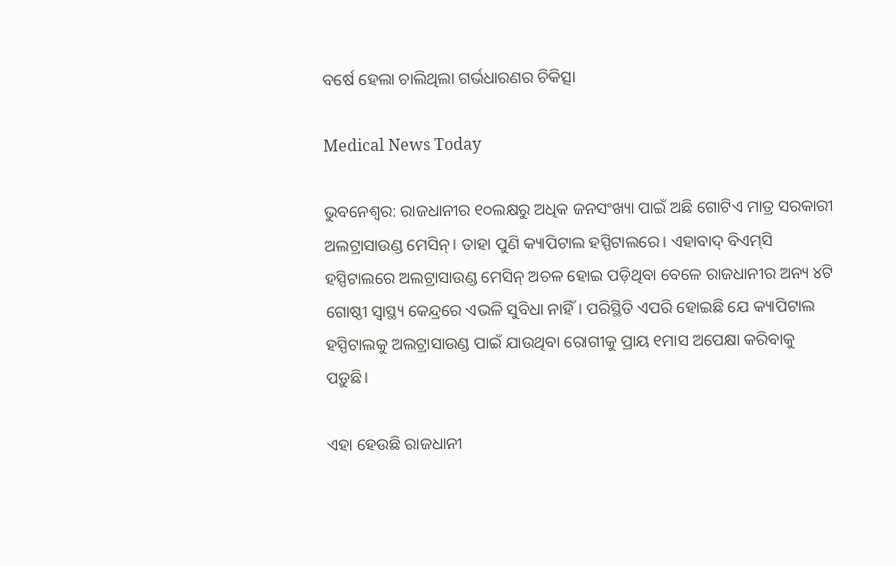ବର୍ଷେ ହେଲା ଚାଲିଥିଲା ଗର୍ଭଧାରଣର ଚିକିତ୍ସା

Medical News Today

ଭୁବନେଶ୍ବର: ରାଜଧାନୀର ୧୦ଲକ୍ଷରୁ ଅଧିକ ଜନସଂଖ୍ୟା ପାଇଁ ଅଛି ଗୋଟିଏ ମାତ୍ର ସରକାରୀ ଅଲଟ୍ରାସାଉଣ୍ଡ ମେସିନ୍। ତ‌ାହା ପୁଣି କ୍ୟାପିଟାଲ ହସ୍ପିଟାଲରେ। ଏହାବାଦ୍ ବିଏମ୍‌ସି ହସ୍ପିଟାଲରେ ଅଲଟ୍ରାସାଉଣ୍ଡ ମେସିନ୍ ଅଚଳ ହୋଇ ପଡ଼ିଥିବା ବେଳେ ରାଜଧାନୀର ଅନ୍ୟ ୪ଟି ଗୋଷ୍ଠୀ ସ୍ବାସ୍ଥ୍ୟ କେନ୍ଦ୍ରରେ ଏଭଳି ସୁବିଧା ନାହିଁ। ପରିସ୍ଥିତି ଏପରି ହୋଇଛି ଯେ କ୍ୟାପିଟାଲ ହସ୍ପିଟାଲକୁ ଅଲଟ୍ରାସାଉଣ୍ଡ ପାଇଁ ଯାଉଥିବା ରୋଗୀକୁ ପ୍ରାୟ ୧ମାସ ଅପେକ୍ଷା କରିବାକୁ ପଡ଼ୁଛି।

ଏହା ହେଉଛି ରାଜଧାନୀ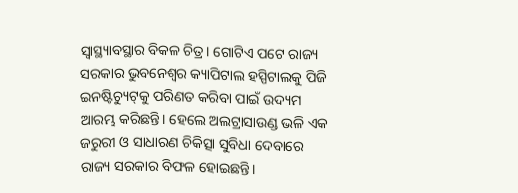ସ୍ବାସ୍ଥ୍ୟାବସ୍ଥାର ବିକଳ ଚିତ୍ର। ଗୋଟିଏ ପଟେ ରାଜ୍ୟ ସରକାର ଭୁବନେଶ୍ବର କ୍ୟାପିଟାଲ ହସ୍ପିଟାଲକୁ ପିଜି ଇନଷ୍ଟିଚ୍ୟୁଟ୍‌କୁ ପରିଣତ କରିବା ପାଇଁ ଉଦ୍ୟମ ଆରମ୍ଭ କରିଛନ୍ତି। ହେଲେ ଅଲଟ୍ରାସାଉଣ୍ଡ ଭଳି ଏକ ଜରୁରୀ ଓ ସାଧାରଣ ଚିକିତ୍ସା ସୁବିଧା ଦେବାରେ ରାଜ୍ୟ ସରକାର ବିଫଳ ହୋଇଛନ୍ତି।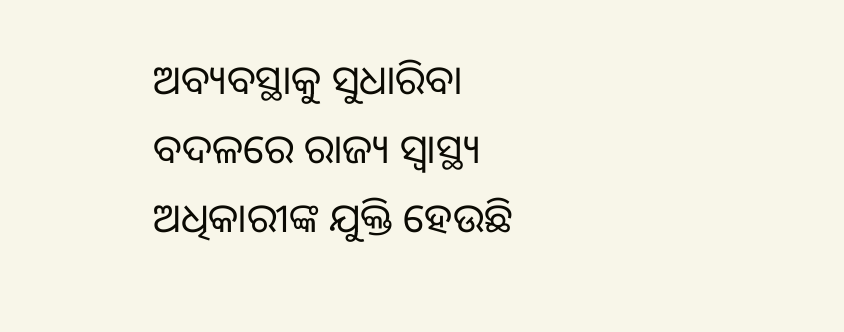ଅବ୍ୟବସ୍ଥାକୁ ସୁଧାରିବା ବଦଳରେ ରାଜ୍ୟ ସ୍ବାସ୍ଥ୍ୟ ଅଧିକାରୀଙ୍କ ଯୁକ୍ତି ହେଉଛି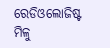ରେଡିଓଲୋଜିଷ୍ଟ ମିଳୁ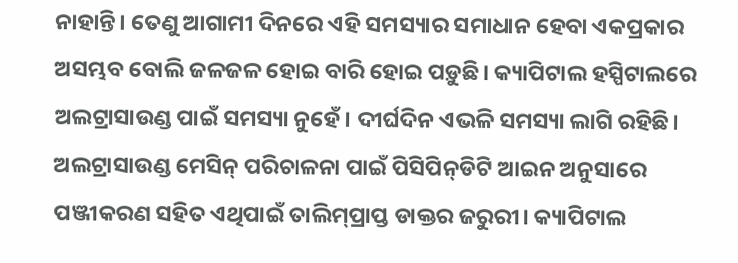ନାହାନ୍ତି। ତେଣୁ ଆଗାମୀ ଦିନରେ ଏହି ସମସ୍ୟାର ସମାଧାନ ହେବା ଏକପ୍ରକାର ଅସମ୍ଭବ ବୋଲି ଜଳଜଳ ହୋଇ ବାରି ହୋଇ ପଡ଼ୁଛି। କ୍ୟାପିଟାଲ ହସ୍ପିଟାଲରେ ଅଲଟ୍ରାସାଉଣ୍ଡ ପାଇଁ ସମସ୍ୟା ନୁହେଁ। ଦୀର୍ଘଦିନ ଏଭଳି ସମସ୍ୟା ଲାଗି ରହିଛି। ଅଲଟ୍ରାସାଉଣ୍ଡ ମେସିନ୍ ପରିଚାଳନା ପାଇଁ ପିସିପିନ୍‌ଡିଟି ଆଇନ ଅନୁସାରେ ପଞ୍ଜୀକରଣ ସହିତ ଏଥିପାଇଁ ତାଲିମ୍‌ପ୍ରାପ୍ତ ଡାକ୍ତର ଜରୁରୀ। କ୍ୟାପିଟାଲ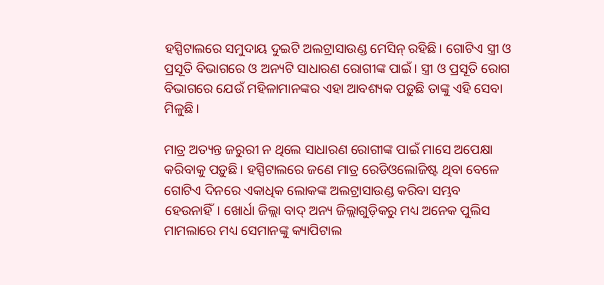ହସ୍ପିଟାଲରେ ସମୁଦାୟ ଦୁଇଟି ଅଲଟ୍ରାସାଉଣ୍ଡ ମେସିନ୍ ରହିଛି। ଗୋଟିଏ ସ୍ତ୍ରୀ ଓ ପ୍ରସୂତି ବିଭାଗରେ ଓ ଅନ୍ୟଟି ସାଧାରଣ ରୋଗୀଙ୍କ ପାଇଁ। ସ୍ତ୍ରୀ ଓ ପ୍ରସୂତି ରୋଗ ବିଭାଗରେ ଯେଉଁ ମହିଳାମାନଙ୍କର ଏହା ଆବଶ୍ୟକ ପଡ଼ୁଛି ‌ତାଙ୍କୁ ଏହି ସେବା ମିଳୁଛି।

ମାତ୍ର ଅତ୍ୟନ୍ତ ଜରୁରୀ ନ ଥିଲେ ସାଧାରଣ ରୋଗୀଙ୍କ ପାଇଁ ମାସେ ଅପେକ୍ଷା କରିବାକୁ ପଡ଼ୁଛି। ହସ୍ପିଟାଲରେ ଜଣେ ମାତ୍ର ରେଡିଓଲୋଜିଷ୍ଟ ଥିବା ବେଳେ ଗୋଟିଏ ଦିନରେ ଏକାଧିକ ଲୋକଙ୍କ ଅଲଟ୍ରାସାଉଣ୍ଡ କରିବା ସମ୍ଭବ ହେଉନାହିଁ। ଖୋର୍ଧା ଜିଲ୍ଲା ବାଦ୍ ଅନ୍ୟ ଜିଲ୍ଲାଗୁଡ଼ିକରୁ ମଧ୍ୟ ଅନେକ ପୁଲିସ ମାମଲାରେ ମଧ୍ୟ ସେମାନଙ୍କୁ କ୍ୟାପିଟାଲ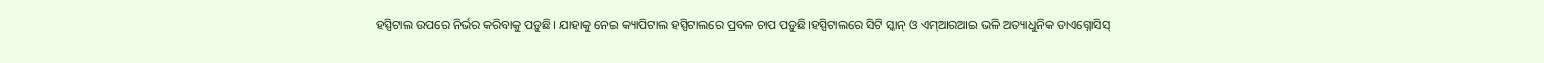ହସ୍ପିଟାଲ ଉପରେ ନିର୍ଭର କରିବାକୁ ପଡ଼ୁଛି। ଯାହାକୁ ନେଇ କ୍ୟାପିଟାଲ ହସ୍ପିଟାଲରେ ପ୍ରବଳ ଚାପ ପଡ଼ୁଛି।ହସ୍ପିଟାଲରେ ସିଟି ସ୍କାନ୍ ଓ ଏମ୍‌ଆରଆଇ ଭଳି ଅତ୍ୟାଧୁନିକ ଡାଏଗ୍ନୋସିସ୍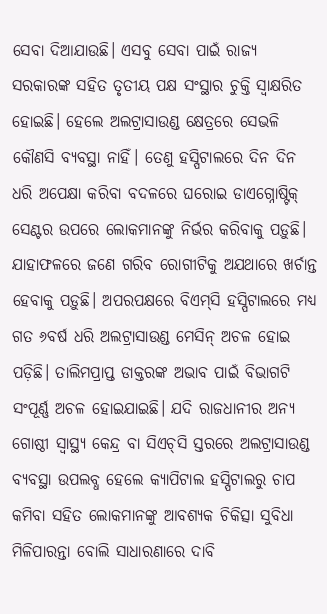ସେବା ଦିଆଯାଉଛି। ଏସବୁ ସେବା ପାଇଁ ରାଜ୍ୟ ସରକାରଙ୍କ ସହିତ ତୃତୀୟ ପକ୍ଷ ସଂସ୍ଥାର ଚୁକ୍ତି ସ୍ବାକ୍ଷରିତ ହୋଇଛି। ହେଲେ ଅଲଟ୍ରାସାଉଣ୍ଡ କ୍ଷେତ୍ରରେ ସେଭଳି କୌଣସି ବ୍ୟବସ୍ଥା ନାହିଁ। ତେଣୁ ହସ୍ପିଟାଲରେ ଦିନ ଦିନ ଧରି ଅପେକ୍ଷା କରିବା ବଦଳରେ ଘରୋଇ ଡାଏଗ୍ନୋଷ୍ଟିକ୍ ସେଣ୍ଟର ଉପରେ ଲୋକମାନଙ୍କୁ ନିର୍ଭର କରିବାକୁ ପଡ଼ୁଛି। ଯାହାଫଳରେ ଜଣେ ଗରିବ ରୋଗୀଟିକୁ ଅଯଥାରେ ଖର୍ଚାନ୍ତ‌ ହେବାକୁ ପଡ଼ୁଛି। ଅପରପକ୍ଷରେ ବିଏମ୍‌ସି ହସ୍ପିଟାଲରେ ମଧ୍ୟ ଗତ ୬ବର୍ଷ ଧରି ଅଲଟ୍ରାସାଉଣ୍ଡ ମେସିନ୍ ଅଚଳ ହୋଇ ପଡ଼ିଛି। ତାଲିମପ୍ରାପ୍ତ ଡାକ୍ତରଙ୍କ ଅଭାବ ପାଇଁ ବିଭାଗଟି ସଂପୂର୍ଣ୍ଣ ଅଚଳ ହୋଇଯାଇଛି। ଯଦି ରାଜଧାନୀର ଅନ୍ୟ ଗୋଷ୍ଠୀ ସ୍ବାସ୍ଥ୍ୟ କେନ୍ଦ୍ର ବା ସିଏଚ୍‌ସି ସ୍ତରରେ ଅଲଟ୍ରାସାଉଣ୍ଡ ବ୍ୟବସ୍ଥା ଉପଲବ୍ଧ ହେଲେ କ୍ୟାପିଟାଲ ହସ୍ପିଟାଲରୁ ଚାପ କମିବା ସହିତ ଲୋକମାନଙ୍କୁ ଆବଶ୍ୟକ ଚିକିତ୍ସା ସୁବିଧା ମିଳିପାରନ୍ତା ବୋଲି ସାଧାରଣାରେ ଦାବି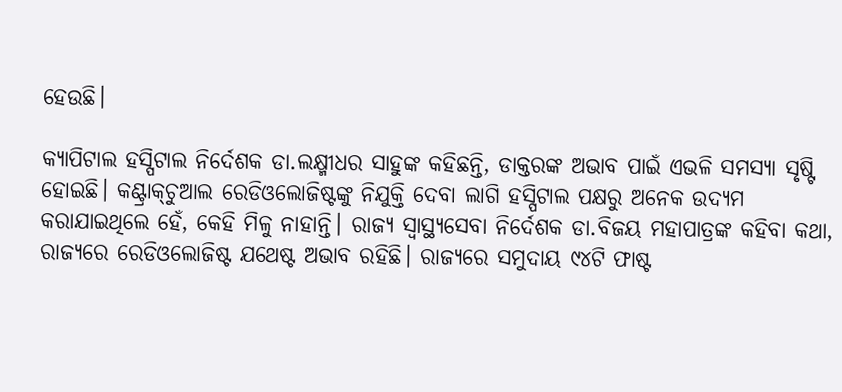ହେଉଛି।

କ୍ୟାପିଟାଲ ହସ୍ପିଟାଲ ନିର୍ଦେଶକ ଡା.ଲକ୍ଷ୍ମୀଧର ସାହୁଙ୍କ କହିଛନ୍ତି, ଡାକ୍ତରଙ୍କ ଅଭାବ ପାଇଁ ଏଭଳି ସମସ୍ୟା ସୃଷ୍ଟି ହୋଇଛି। କଣ୍ଟ୍ରାକ୍‌ଚୁଆଲ ରେଡିଓଲୋଜିଷ୍ଟଙ୍କୁ ନିଯୁକ୍ତି ଦେବା ଲାଗି ହସ୍ପିଟାଲ ପକ୍ଷରୁ ଅନେକ ଉଦ୍ୟମ କରାଯାଇଥିଲେ ହେଁ, କେହି ମିଳୁ ନାହାନ୍ତି। ରାଜ୍ୟ ସ୍ବାସ୍ଥ୍ୟସେବା ନିର୍ଦେଶକ ଡା.ବିଜୟ ମହାପାତ୍ରଙ୍କ କହିବା କଥା, ରାଜ୍ୟରେ ରେଡିଓଲୋଜିଷ୍ଟ ଯଥେଷ୍ଟ ଅଭାବ ରହିଛି। ରାଜ୍ୟରେ ସମୁଦାୟ ୯୪ଟି ଫାଷ୍ଟ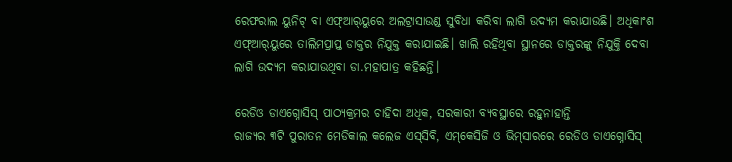ରେଫରାଲ ୟୁନିଟ୍ ବା ଏଫ୍‌ଆର୍‌ୟୁରେ ଅଲଟ୍ରାସାଉଣ୍ଡ ସୁବିଧା କରିବା ଲାଗି ଉଦ୍ୟମ କରାଯାଉଛି। ଅଧିକାଂଶ ଏଫ୍‌ଆର୍‌ୟୁରେ ତାଲିମପ୍ରାପ୍ତ ଡାକ୍ତର ନିଯୁକ୍ତ କରାଯାଇଛି। ଖାଲି ରହିଥିବା ସ୍ଥାନରେ ଡାକ୍ତରଙ୍କୁ ନିଯୁକ୍ତି ଦେବା ଲାଗି ଉଦ୍ୟମ କରାଯାଉଥିବା ଡା.ମହାପାତ୍ର କହିଛନ୍ତି।

ରେଡିଓ ଡାଏଗ୍ନୋସିସ୍ ପାଠ୍ୟକ୍ରମର ଚାହିଦା ଅଧିକ, ସରକାରୀ ବ୍ୟବସ୍ଥାରେ ରହୁନାହାନ୍ତି
ରାଜ୍ୟର ୩ଟି ପୁରାତନ ମେଡିକାଲ କଲେଜ ଏସ୍‌ସିବି, ଏମ୍‌କେସିଜି ଓ ଭିମ୍‌ସାରରେ ରେଡିଓ ଡାଏଗ୍ନୋସିସ୍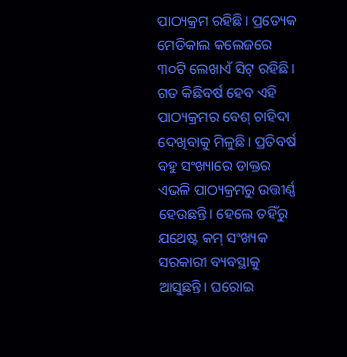ପାଠ୍ୟକ୍ରମ ରହିଛି। ପ୍ରତ୍ୟେକ ମେଡିକାଲ କଲେଜରେ ୩୦ଟି ଲେଖାଏଁ ସିଟ୍‌ ରହିଛି। ଗତ କିଛିବର୍ଷ ହେବ ଏହି ପାଠ୍ୟକ୍ରମର ବେଶ୍ ଚାହିଦା ଦେଖିବାକୁ ମିଳୁଛି। ପ୍ରତିବର୍ଷ ବହୁ ସଂଖ୍ୟାରେ ଡାକ୍ତର ଏଭଳି ପାଠ୍ୟକ୍ରମରୁ ଉତ୍ତୀର୍ଣ୍ଣ ହେଉଛନ୍ତି। ହେଲେ ତହିଁରୁ ଯଥେଷ୍ଟ କମ୍ ସଂଖ୍ୟକ ସରକାରୀ ବ୍ୟବସ୍ଥାକୁ ଆସୁଛନ୍ତି। ଘରୋଇ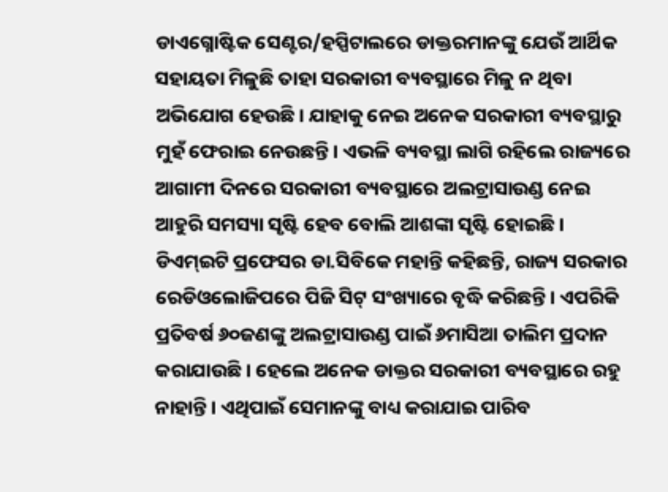ଡାଏଗ୍ନୋଷ୍ଟିକ ସେଣ୍ଟର/ହସ୍ପିଟାଲରେ ଡାକ୍ତରମାନଙ୍କୁ ଯେଉଁ ଆର୍ଥିକ ସହାୟତା ମିଳୁଛି ତାହା ସରକାରୀ ବ୍ୟବସ୍ଥାରେ ମିଳୁ ନ ଥିବା ଅଭିଯୋଗ ହେଉଛି। ଯାହାକୁ ନେଇ ଅନେକ ସରକାରୀ ବ୍ୟବସ୍ଥାରୁ ମୁହଁ ଫେରାଇ ନେଉଛନ୍ତି। ଏଭଳି ବ୍ୟବସ୍ଥା ଲାଗି ରହିଲେ ରାଜ୍ୟରେ ଆଗାମୀ ଦିନରେ ସରକାରୀ ବ୍ୟବସ୍ଥାରେ ଅଲଟ୍ରାସାଉଣ୍ଡ ନେଇ ଆହୁରି ସମସ୍ୟା ସୃଷ୍ଟି ହେବ ବୋଲି ଆଶଙ୍କା ସୃଷ୍ଟି ହୋଇଛି। ଡିଏମ୍‌ଇଟି ପ୍ରଫେସର ଡା.ସିବିକେ ମହାନ୍ତି କହିଛନ୍ତି, ରାଜ୍ୟ ସରକାର ରେଡିଓଲୋଜିପରେ ପିଜି ସିଟ୍‌ ସଂଖ୍ୟାରେ ବୃଦ୍ଧି କରିଛନ୍ତି। ଏପରିକି ପ୍ରତିବର୍ଷ ୬୦ଜଣଙ୍କୁ ଅଲଟ୍ରାସାଉଣ୍ଡ ପାଇଁ ୬ମାସିଆ ତାଲିମ ପ୍ରଦାନ କରାଯାଉଛି। ହେଲେ ଅନେକ ଡାକ୍ତର ସରକାରୀ ବ୍ୟବସ୍ଥାରେ ରହୁ ନାହାନ୍ତି। ଏଥିପାଇଁ ସେମାନଙ୍କୁ ବାଧ୍ୟ କରାଯାଇ ପାରିବ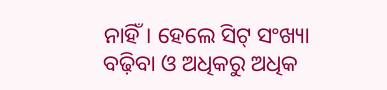ନାହିଁ। ହେଲେ ସିଟ୍ ସଂଖ୍ୟା ବଢ଼ିବା ଓ ଅଧିକରୁ ଅଧିକ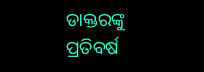ଡାକ୍ତରଙ୍କୁ ପ୍ରତିବର୍ଷ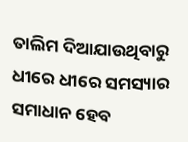ତାଲିମ ଦିଆଯାଉଥିବାରୁ ଧୀରେ ଧୀରେ ସମସ୍ୟାର ସମାଧାନ ହେବ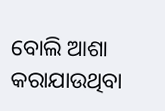ବୋଲି ଆଶା କରାଯାଉଥିବା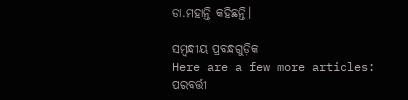ଡା.ମହାନ୍ତି କହିଛନ୍ତି।

ସମ୍ବନ୍ଧୀୟ ପ୍ରବନ୍ଧଗୁଡ଼ିକ
Here are a few more articles:
ପରବର୍ତ୍ତୀ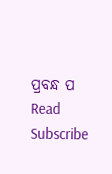ପ୍ରବନ୍ଧ ପ Read
Subscribe